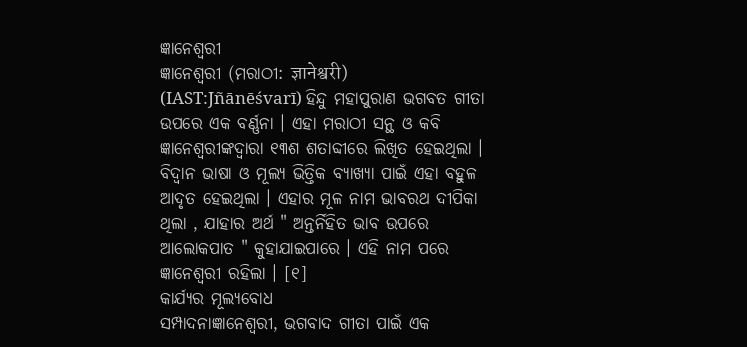ଜ୍ଞାନେଶ୍ୱରୀ
ଜ୍ଞାନେଶ୍ୱରୀ (ମରାଠୀ: ज्ञानेश्वरी) (IAST:Jñānēśvarī) ହିନ୍ଦୁ ମହାପୁରାଣ ଭଗବତ ଗୀତା ଉପରେ ଏକ ବର୍ଣ୍ଣନା । ଏହା ମରାଠୀ ସନ୍ଥ ଓ କବି ଜ୍ଞାନେଶ୍ୱରୀଙ୍କଦ୍ୱାରା ୧୩ଶ ଶତାବ୍ଦୀରେ ଲିଖିତ ହେଇଥିଲା । ବିଦ୍ୱାନ ଭାଷା ଓ ମୂଲ୍ୟ ଭିତ୍ତିକ ବ୍ୟାଖ୍ୟା ପାଇଁ ଏହା ବହୁଳ ଆଦୃତ ହେଇଥିଲା । ଏହାର ମୂଳ ନାମ ଭାବରଥ ଦୀପିକା ଥିଲା , ଯାହାର ଅର୍ଥ " ଅନ୍ତର୍ନିହିତ ଭାବ ଉପରେ ଆଲୋକପାତ " କୁହାଯାଇପାରେ । ଏହି ନାମ ପରେ ଜ୍ଞାନେଶ୍ୱରୀ ରହିଲା । [୧]
କାର୍ଯ୍ୟର ମୂଲ୍ୟବୋଧ
ସମ୍ପାଦନାଜ୍ଞାନେଶ୍ୱରୀ, ଭଗବାଦ ଗୀତା ପାଇଁ ଏକ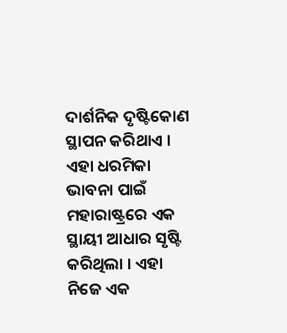ଦାର୍ଶନିକ ଦୃଷ୍ଟିକୋଣ ସ୍ଥାପନ କରିଥାଏ । ଏହା ଧରମିକା ଭାବନା ପାଇଁ ମହାରାଷ୍ଟ୍ରରେ ଏକ ସ୍ଥାୟୀ ଆଧାର ସୃଷ୍ଟି କରିଥିଲା । ଏହା ନିଜେ ଏକ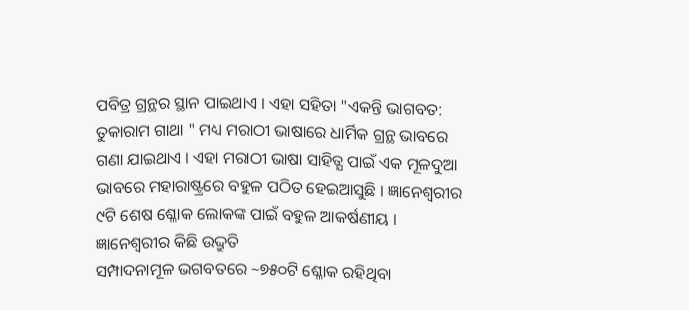ପବିତ୍ର ଗ୍ରନ୍ଥର ସ୍ଥାନ ପାଇଥାଏ । ଏହା ସହିତା "ଏକନ୍ତି ଭାଗବତ: ତୁକାରାମ ଗାଥା " ମଧ୍ୟ ମରାଠୀ ଭାଷାରେ ଧାର୍ମିକ ଗ୍ରନ୍ଥ ଭାବରେ ଗଣା ଯାଇଥାଏ । ଏହା ମରାଠୀ ଭାଷା ସାହିତ୍ଯ ପାଇଁ ଏକ ମୂଳଦୁଆ ଭାବରେ ମହାରାଷ୍ଟ୍ରରେ ବହୁଳ ପଠିତ ହେଇଆସୁଛି । ଜ୍ଞାନେଶ୍ୱରୀର ୯ଟି ଶେଷ ଶ୍ଳୋକ ଲୋକଙ୍କ ପାଇଁ ବହୁଳ ଆକର୍ଷଣୀୟ ।
ଜ୍ଞାନେଶ୍ୱରୀର କିଛି ଉଦ୍ଦ୍ରୁତି
ସମ୍ପାଦନାମୂଳ ଭଗବତରେ ~୭୫୦ଟି ଶ୍ଳୋକ ରହିଥିବା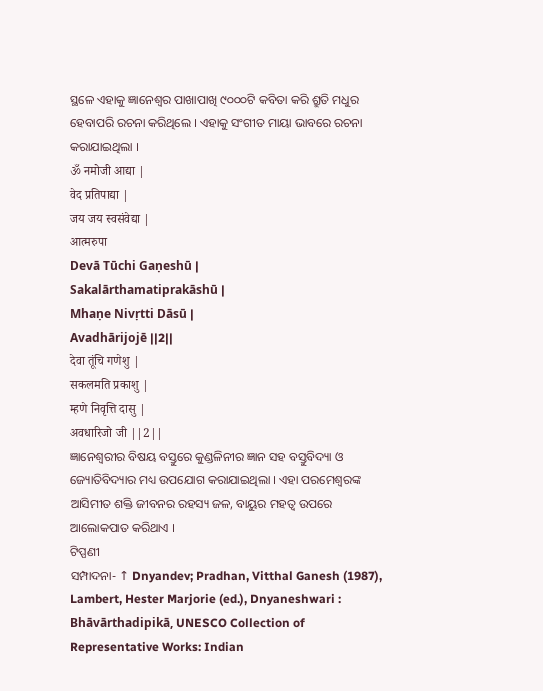ସ୍ଥଳେ ଏହାକୁ ଜ୍ଞାନେଶ୍ୱର ପାଖାପାଖି ୯୦୦୦ଟି କବିତା କରି ଶ୍ରୁତି ମଧୁର ହେବାପରି ରଚନା କରିଥିଲେ । ଏହାକୁ ସଂଗୀତ ମାୟା ଭାବରେ ରଚନା କରାଯାଇଥିଲା ।
ॐ नमोजी आद्या |
वेद प्रतिपाद्या |
जय जय स्वसंवेद्या |
आत्मरुपा
Devā Tūchi Gaṇeshū |
Sakalārthamatiprakāshū |
Mhaṇe Nivṛtti Dāsū |
Avadhārijojē ||2||
देवा तूंचि गणेशु |
सकलमति प्रकाशु |
म्हणे निवृत्ति दासु |
अवधारिजो जी ||2||
ଜ୍ଞାନେଶ୍ୱରୀର ବିଷୟ ବସ୍ତୁରେ କୁଣ୍ଡଳିନୀର ଜ୍ଞାନ ସହ ବସ୍ତୁବିଦ୍ୟା ଓ ଜ୍ୟୋତିବିଦ୍ୟାର ମଧ୍ୟ ଉପଯୋଗ କରାଯାଇଥିଲା । ଏହା ପରମେଶ୍ୱରଙ୍କ ଆସିମୀତ ଶକ୍ତି ଜୀବନର ରହସ୍ୟ ଜଳ, ବାୟୁର ମହତ୍ୱ ଉପରେ ଆଲୋକପାତ କରିଥାଏ ।
ଟିପ୍ପଣୀ
ସମ୍ପାଦନା- ↑ Dnyandev; Pradhan, Vitthal Ganesh (1987), Lambert, Hester Marjorie (ed.), Dnyaneshwari : Bhāvārthadipikā, UNESCO Collection of Representative Works: Indian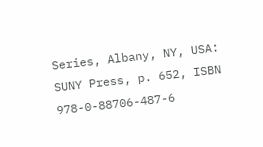Series, Albany, NY, USA: SUNY Press, p. 652, ISBN 978-0-88706-487-6